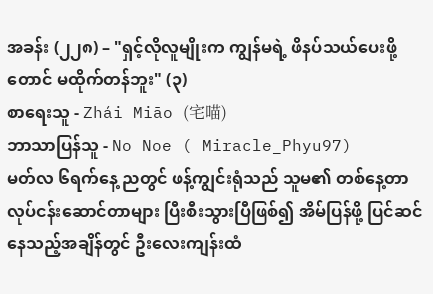အခန်း (၂၂၈) – "ရှင့်လိုလူမျိုးက ကျွန်မရဲ့ ဖိနပ်သယ်ပေးဖို့တောင် မထိုက်တန်ဘူး" (၃)
စာရေးသူ - Zhái Miāo (宅喵)
ဘာသာပြန်သူ - No Noe ( Miracle_Phyu97)
မတ်လ ၆ရက်နေ့ ညတွင် ဖန့်ကျွင်းရုံသည် သူမ၏ တစ်နေ့တာ လုပ်ငန်းဆောင်တာများ ပြီးစီးသွားပြီဖြစ်၍ အိမ်ပြန်ဖို့ ပြင်ဆင်နေသည့်အချိန်တွင် ဦးလေးကျန်းထံ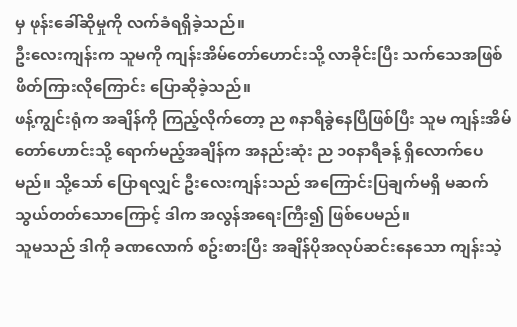မှ ဖုန်းခေါ်ဆိုမှုကို လက်ခံရရှိခဲ့သည်။
ဦးလေးကျန်းက သူမကို ကျန်းအိမ်တော်ဟောင်းသို့ လာခိုင်းပြီး သက်သေအဖြစ် ဖိတ်ကြားလိုကြောင်း ပြောဆိုခဲ့သည်။
ဖန့်ကျွင်းရုံက အချိန်ကို ကြည့်လိုက်တော့ ည ၈နာရီခွဲနေပြီဖြစ်ပြီး သူမ ကျန်းအိမ်တော်ဟောင်းသို့ ရောက်မည့်အချိန်က အနည်းဆုံး ည ၁၀နာရီခန့် ရှိလောက်ပေမည်။ သို့သော် ပြောရလျှင် ဦးလေးကျန်းသည် အကြောင်းပြချက်မရှိ မဆက်သွယ်တတ်သောကြောင့် ဒါက အလွန်အရေးကြီး၍ ဖြစ်ပေမည်။
သူမသည် ဒါကို ခဏလောက် စဥ်းစားပြီး အချိန်ပိုအလုပ်ဆင်းနေသော ကျန်းသဲ့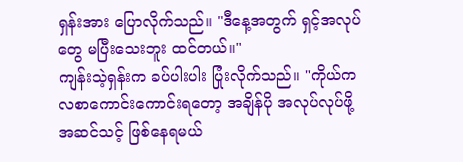ရှန်းအား ပြောလိုက်သည်။ "ဒီနေ့အတွက် ရှင့်အလုပ်တွေ မပြီးသေးဘူး ထင်တယ်။"
ကျန်းသဲ့ရှန်းက ခပ်ပါးပါး ပြုံးလိုက်သည်။ "ကိုယ်က လစာကောင်းကောင်းရတော့ အချိန်ပို အလုပ်လုပ်ဖို့ အဆင်သင့် ဖြစ်နေရမယ်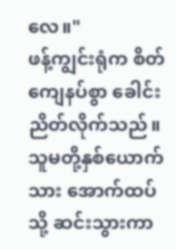လေ။"
ဖန့်ကျွင်းရုံက စိတ်ကျေနပ်စွာ ခေါင်းညိတ်လိုက်သည်။ သူမတို့နှစ်ယောက်သား အောက်ထပ်သို့ ဆင်းသွားကာ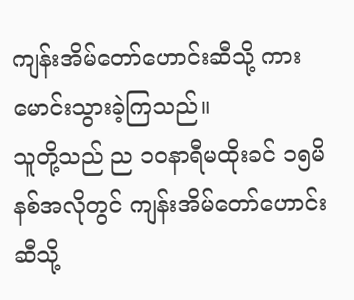ကျန်းအိမ်တော်ဟောင်းဆီသို့ ကားမောင်းသွားခဲ့ကြသည်။
သူတို့သည် ည ၁၀နာရီမထိုးခင် ၁၅မိနစ်အလိုတွင် ကျန်းအိမ်တော်ဟောင်းဆီသို့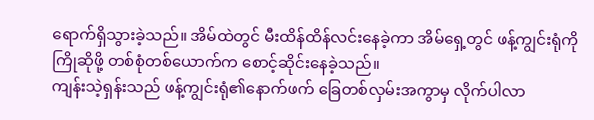ရောက်ရှိသွားခဲ့သည်။ အိမ်ထဲတွင် မီးထိန်ထိန်လင်းနေခဲ့ကာ အိမ်ရှေ့တွင် ဖန့်ကျွင်းရုံကို ကြိုဆိုဖို့ တစ်စုံတစ်ယောက်က စောင့်ဆိုင်းနေခဲ့သည်။
ကျန်းသဲ့ရှန်းသည် ဖန့်ကျွင်းရုံ၏နောက်ဖက် ခြေတစ်လှမ်းအကွာမှ လိုက်ပါလာ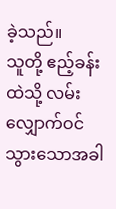ခဲ့သည်။
သူတို့ ဧည့်ခန်းထဲသို့ လမ်းလျှောက်ဝင်သွားသောအခါ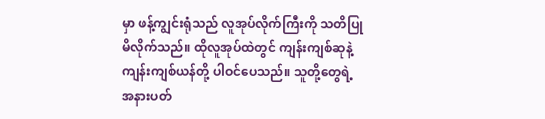မှာ ဖန့်ကျွင်းရုံသည် လူအုပ်လိုက်ကြီးကို သတိပြုမိလိုက်သည်။ ထိုလူအုပ်ထဲတွင် ကျန်းကျစ်ဆုနဲ့ ကျန်းကျစ်ယန်တို့ ပါဝင်ပေသည်။ သူတို့တွေရဲ့ အနားပတ်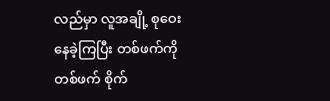လည်မှာ လူအချို့ စုဝေးနေခဲ့ကြပြီး တစ်ဖက်ကို တစ်ဖက် စိုက်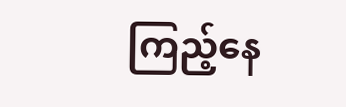ကြည့်နေ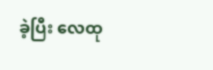ခဲ့ပြီး လေထု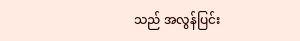သည် အလွန်ပြင်း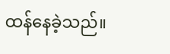ထန်နေခဲ့သည်။